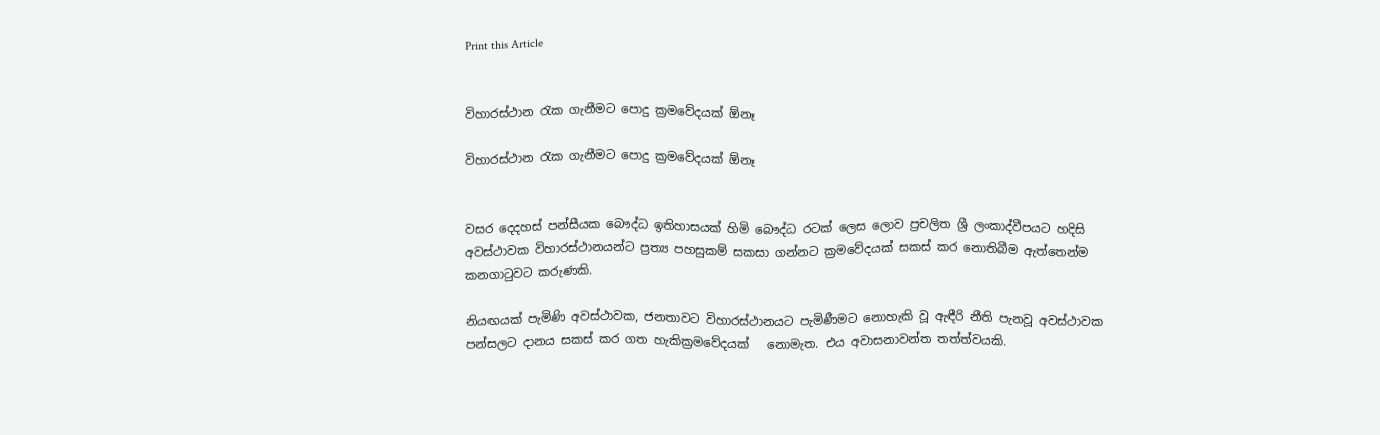Print this Article


විහාරස්ථාන රැක ගැනීමට පොදු ක්‍රමවේදයක් ඕනෑ

විහාරස්ථාන රැක ගැනීමට පොදු ක්‍රමවේදයක් ඕනෑ


වසර දෙදහස් පන්සීයක බෞද්ධ ඉතිහාසයක් හිමි බෞද්ධ රටක් ලෙස ලොව ප්‍රචලිත ශ්‍රී ලංකාද්වීපයට හදිසි අවස්ථාවක විහාරස්ථානයන්ට ප්‍රත්‍ය පහසුකම් සකසා ගන්නට ක්‍රමවේදයක් සකස් කර නොතිබීම ඇත්තෙන්ම කනගාටුවට කරුණකි.

නියඟයක් පැමිණි අවස්ථාවක, ජනතාවට විහාරස්ථානයට පැමිණීමට නොහැකි වූ ඇඳීරි නීති පැනවූ අවස්ථාවක   පන්සලට දානය සකස් කර ගත හැකික්‍රමවේදයක්   නොමැත. එය අවාසනාවන්ත තත්ත්වයකි.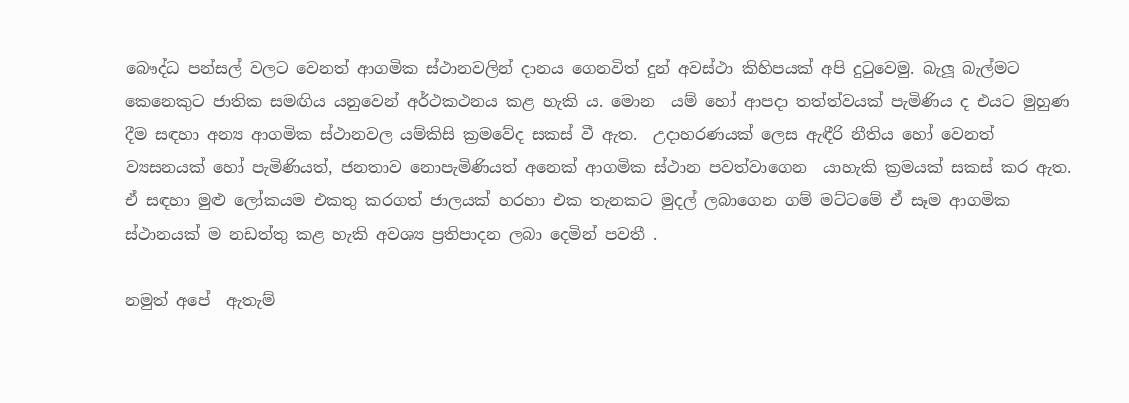බෞද්ධ පන්සල් වලට වෙනත් ආගමික ස්ථානවලින් දානය ගෙනවිත් දුන් අවස්ථා කිහිපයක් අපි දුටුවෙමු. බැලූ බැල්මට  කෙනෙකුට ජාතික සමඟිය යනුවෙන් අර්ථකථනය කළ හැකි ය. මොන  යම් හෝ ආපදා තත්ත්වයක් පැමිණිය ද එයට මුහුණ දීම සඳහා අන්‍ය ආගමික ස්ථානවල යම්කිසි ක්‍රමවේද සකස් වී ඇත.  උදාහරණයක් ලෙස ඇඳීරි නීතිය හෝ වෙනත් ව්‍යසනයක් හෝ පැමිණියත්, ජනතාව නොපැමිණියත් අනෙක් ආගමික ස්ථාන පවත්වාගෙන  යාහැකි ක්‍රමයක් සකස් කර ඇත. ඒ සඳහා මුළු ලෝකයම එකතු කරගත් ජාලයක් හරහා එක තැනකට මුදල් ලබාගෙන ගම් මට්ටමේ ඒ සෑම ආගමික ස්ථානයක් ම නඩත්තු කළ හැකි අවශ්‍ය ප්‍රතිපාදන ලබා දෙමින් පවතී .

නමුත් අපේ  ඇතැම්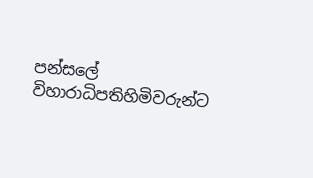පන්සලේ විහාරාධිපතිහිමිවරුන්ට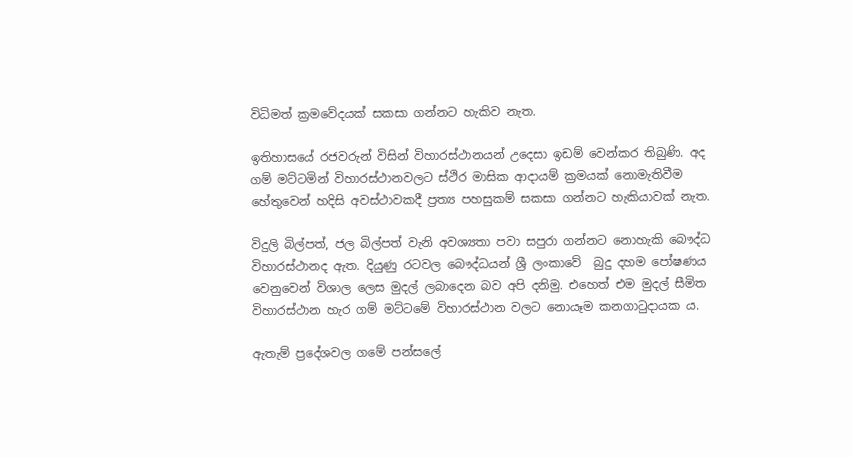විධිමත් ක්‍රමවේදයක් සකසා ගන්නට හැකිව නැත.

ඉතිහාසයේ රජවරුන් විසින් විහාරස්ථානයන් උදෙසා ඉඩම් වෙන්කර තිබුණි. අද ගම් මට්ටමින් විහාරස්ථානවලට ස්ථිර මාසික ආදායම් ක්‍රමයක් නොමැතිවීම හේතුවෙන් හදිසි අවස්ථාවකදී ප්‍රත්‍ය පහසුකම් සකසා ගන්නට හැකියාවක් නැත.

විදුලි බිල්පත්, ජල බිල්පත් වැනි අවශ්‍යතා පවා සපුරා ගන්නට නොහැකි බෞද්ධ විහාරස්ථානද ඇත. දියුණු රටවල බෞද්ධයන් ශ්‍රී ලංකාවේ  බුදු දහම පෝෂණය වෙනුවෙන් විශාල ලෙස මුදල් ලබාදෙන බව අපි දනිමු. එහෙත් එම මුදල් සීමිත  විහාරස්ථාන හැර ගම් මට්ටමේ විහාරස්ථාන වලට නොයෑම කනගාටුදායක ය.

ඇතැම් ප්‍රදේශවල ගමේ පන්සලේ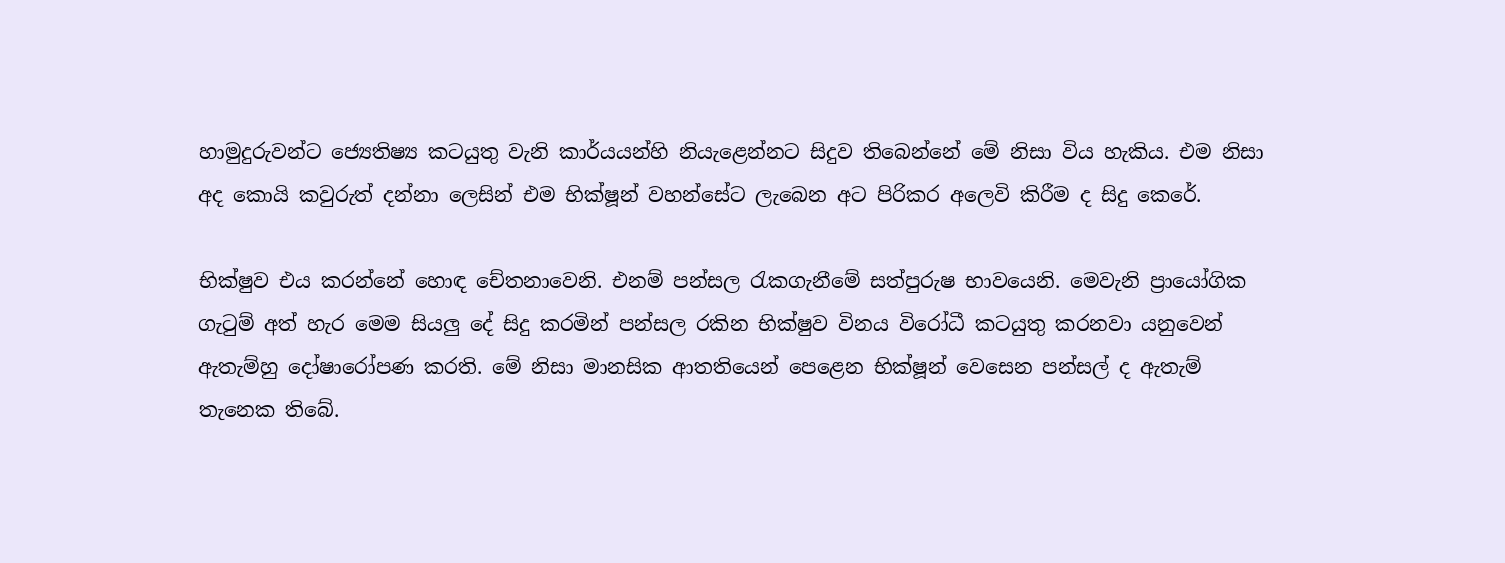හාමුදුරුවන්ට ජ්‍යෙතිෂ්‍ය කටයුතු වැනි කාර්යයන්හි නියැළෙන්නට සිදුව තිබෙන්නේ මේ නිසා විය හැකිය. එම නිසා අද කොයි කවුරුත් දන්නා ලෙසින් එම භික්ෂූන් වහන්සේට ලැබෙන අට පිරිකර අලෙවි කිරීම ද සිදු කෙරේ.

භික්ෂුව එය කරන්නේ හොඳ චේතනාවෙනි. එනම් පන්සල රැකගැනීමේ සත්පුරුෂ භාවයෙනි. මෙවැනි ප්‍රායෝගික ගැටුම් අත් හැර මෙම සියලු දේ සිදු කරමින් පන්සල රකින භික්ෂුව විනය විරෝධී කටයුතු කරනවා යනුවෙන් ඇතැම්හු දෝෂාරෝපණ කරති. මේ නිසා මානසික ආතතියෙන් පෙළෙන භික්ෂූන් වෙසෙන පන්සල් ද ඇතැම් තැනෙක තිබේ.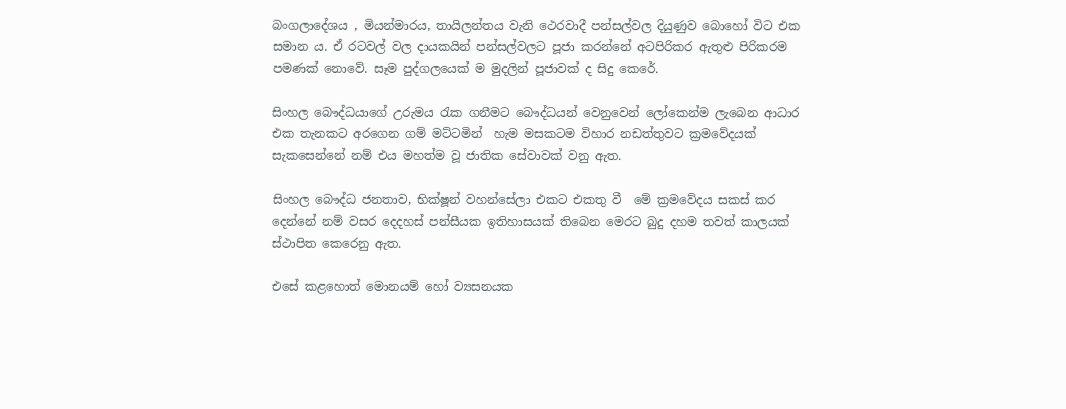බංගලාදේශය , මියන්මාරය, තායිලන්තය වැනි ථෙරවාදී පන්සල්වල දියුණුව බොහෝ විට එක සමාන ය. ඒ රටවල් වල දායකයින් පන්සල්වලට පූජා කරන්නේ අටපිරිකර ඇතුළු පිරිකරම පමණක් නොවේ. සෑම පුද්ගලයෙක් ම මුදලින් පූජාවක් ද සිදු කෙරේ.

සිංහල බෞද්ධයාගේ උරුමය රැක ගනීමට බෞද්ධයන් වෙනුවෙන් ලෝකෙන්ම ලැබෙන ආධාර එක තැනකට අරගෙන ගම් මට්ටමින්  හැම මසකටම විහාර නඩත්තුවට ක්‍රමවේදයක් සැකසෙන්නේ නම් එය මහත්ම වූ ජාතික සේවාවක් වනු ඇත.

සිංහල බෞද්ධ ජනතාව, භික්ෂූන් වහන්සේලා එකට එකතු වී  මේ ක්‍රමවේදය සකස් කර දෙන්නේ නම් වසර දෙදහස් පන්සීයක ඉතිහාසයක් තිබෙන මෙරට බුදු දහම තවත් කාලයක් ස්ථාපිත කෙරෙනු ඇත.

එසේ කළහොත් මොනයම් හෝ ව්‍යසනයක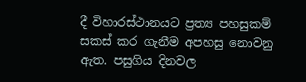දී විහාරස්ථානයට ප්‍රත්‍ය පහසුකම් සකස් කර ගැනීම අපහසු නොවනු ඇත. පසුගිය දිනවල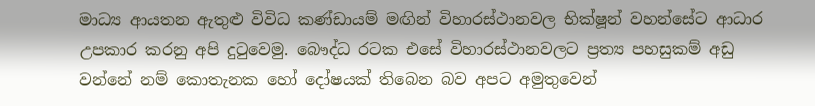මාධ්‍ය ආයතන ඇතුළු විවිධ කණ්ඩායම් මඟින් විහාරස්ථානවල භික්ෂූන් වහන්සේට ආධාර උපකාර කරනු අපි දුටුවෙමු. බෞද්ධ රටක එසේ විහාරස්ථානවලට ප්‍රත්‍ය පහසුකම් අඩු වන්නේ නම් කොතැනක හෝ දෝෂයක් තිබෙන බව අපට අමුතුවෙන්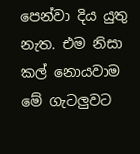පෙන්වා දිය යුතු නැත. එම නිසා කල් නොයවාම මේ ගැටලුවට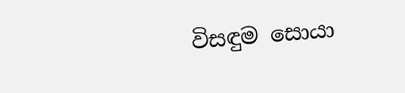විසඳුම සොයා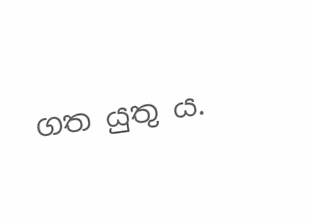ගත යුතු ය.